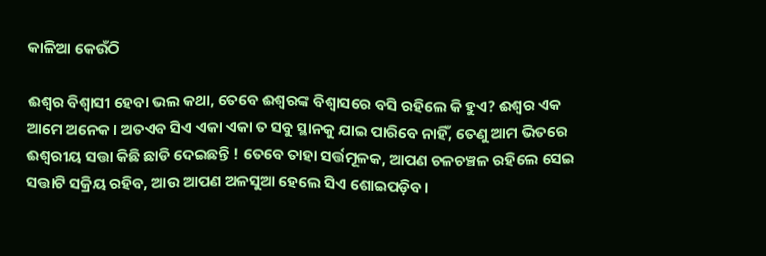କାଳିଆ କେଉଁଠି

ଈଶ୍ୱର ବିଶ୍ୱାସୀ ହେବା ଭଲ କଥା, ତେବେ ଈଶ୍ୱରଙ୍କ ବିଶ୍ୱାସରେ ବସି ରହିଲେ କି ହୁଏ? ଈଶ୍ୱର ଏକ ଆମେ ଅନେକ। ଅତଏବ ସିଏ ଏକା ଏକା ତ ସବୁ ସ୍ଥାନକୁ ଯାଇ ପାରିବେ ନାହିଁ, ତେଣୁ ଆମ ଭିତରେ ଈଶ୍ୱରୀୟ ସତ୍ତା କିଛି ଛାଡି ଦେଇଛନ୍ତି ! ତେବେ ତାହା ସର୍ତ୍ତମୂଳକ, ଆପଣ ଚଳଚଞ୍ଚଳ ରହିଲେ ସେଇ ସତ୍ତାଟି ସକ୍ରିୟ ରହିବ, ଆଉ ଆପଣ ଅଳସୁଆ ହେଲେ ସିଏ ଶୋଇପଡ଼ିବ।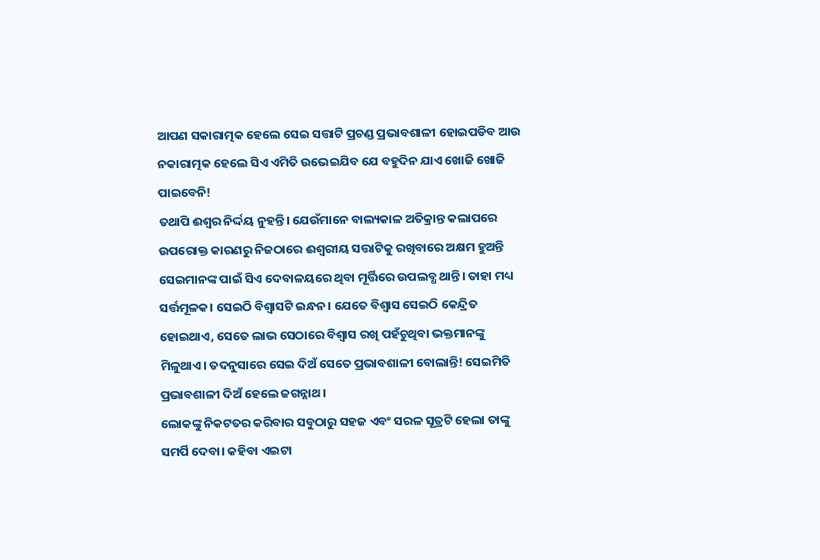ଆପଣ ସକାରାତ୍ମକ ହେଲେ ସେଇ ସତ୍ତାଟି ପ୍ରଚଣ୍ଡ ପ୍ରଭାବଶାଳୀ ହୋଇପଡିବ ଆଉ ନକାରାତ୍ମକ ହେଲେ ସିଏ ଏମିତି ଉଭେଇଯିବ ଯେ ବହୁଦିନ ଯାଏ ଖୋଜି ଖୋଜି ପାଇବେନି!
ତଥାପି ଈଶ୍ୱର ନିର୍ଦ୍ଦୟ ନୁହନ୍ତି। ଯେଉଁମାନେ ବାଲ୍ୟକାଳ ଅତିକ୍ରାନ୍ତ କଲାପରେ ଉପରୋକ୍ତ କାରଣରୁ ନିଜଠାରେ ଈଶ୍ୱରୀୟ ସତ୍ତାଟିକୁ ରଖିବାରେ ଅକ୍ଷମ ହୁଅନ୍ତି ସେଇମାନଙ୍କ ପାଇଁ ସିଏ ଦେବାଳୟରେ ଥିବା ମୂର୍ତ୍ତିରେ ଉପଲବ୍ଧ ଥାନ୍ତି। ତାହା ମଧ୍ୟ ସର୍ତ୍ତମୂଳକ। ସେଇଠି ବିଶ୍ୱାସଟି ଇନ୍ଧନ। ଯେତେ ବିଶ୍ୱାସ ସେଇଠି କେନ୍ଦ୍ରିତ ହୋଇଥାଏ, ସେତେ ଲାଭ ସେଠାରେ ବିଶ୍ୱାସ ରଖି ପହଁଚୁଥିବା ଭକ୍ତମାନଙ୍କୁ ମିଳୁଥାଏ। ତଦନୁସାରେ ସେଇ ଦିଅଁ ସେତେ ପ୍ରଭାବଶାଳୀ ବୋଲାନ୍ତି! ସେଇମିତି ପ୍ରଭାବଶାଳୀ ଦିଅଁ ହେଲେ ଜଗନ୍ନାଥ।
ଲୋକଙ୍କୁ ନିକଟତର କରିବାର ସବୁଠାରୁ ସହଜ ଏବଂ ସରଳ ସୂତ୍ରଟି ହେଲା ତାଙ୍କୁ ସମର୍ପି ଦେବା। କହିବା ଏଇଟା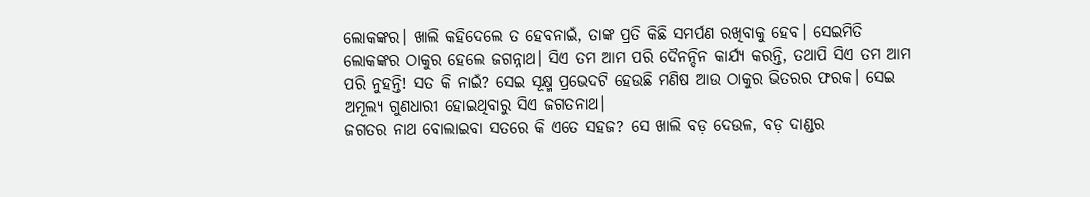ଲୋକଙ୍କର। ଖାଲି କହିଦେଲେ ତ ହେବନାଇଁ, ତାଙ୍କ ପ୍ରତି କିଛି ସମର୍ପଣ ରଖିବାକୁ ହେବ। ସେଇମିତି ଲୋକଙ୍କର ଠାକୁର ହେଲେ ଜଗନ୍ନାଥ। ସିଏ ତମ ଆମ ପରି ଦୈନନ୍ଦିନ କାର୍ଯ୍ୟ କରନ୍ତି, ତଥାପି ସିଏ ତମ ଆମ ପରି ନୁହନ୍ତି! ସତ କି ନାଇଁ? ସେଇ ସୂକ୍ଷ୍ମ ପ୍ରଭେଦଟି ହେଉଛି ମଣିଷ ଆଉ ଠାକୁର ଭିତରର ଫରକ। ସେଇ ଅମୂଲ୍ୟ ଗୁଣଧାରୀ ହୋଇଥିବାରୁ ସିଏ ଜଗତନାଥ।
ଜଗତର ନାଥ ବୋଲାଇବା ସତରେ କି ଏତେ ସହଜ? ସେ ଖାଲି ବଡ଼ ଦେଉଳ, ବଡ଼ ଦାଣ୍ଡର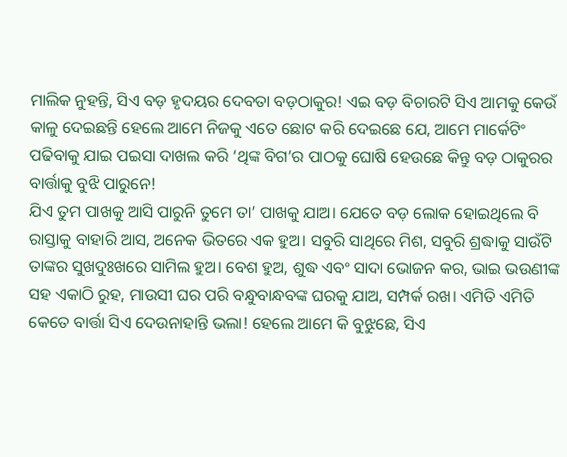ମାଲିକ ନୁହନ୍ତି, ସିଏ ବଡ଼ ହୃଦୟର ଦେବତା ବଡ଼ଠାକୁର! ଏଇ ବଡ଼ ବିଚାରଟି ସିଏ ଆମକୁ କେଉଁ କାଳୁ ଦେଇଛନ୍ତି ହେଲେ ଆମେ ନିଜକୁ ଏତେ ଛୋଟ କରି ଦେଇଛେ ଯେ, ଆମେ ମାର୍କେଟିଂ ପଢିବାକୁ ଯାଇ ପଇସା ଦାଖଲ କରି ‘ଥିଙ୍କ ବିଗ’ର ପାଠକୁ ଘୋଷି ହେଉଛେ କିନ୍ତୁ ବଡ଼ ଠାକୁରର ବାର୍ତ୍ତାକୁ ବୁଝି ପାରୁନେ!
ଯିଏ ତୁମ ପାଖକୁ ଆସି ପାରୁନି ତୁମେ ତା’ ପାଖକୁ ଯାଅ। ଯେତେ ବଡ଼ ଲୋକ ହୋଇଥିଲେ ବି ରାସ୍ତାକୁ ବାହାରି ଆସ, ଅନେକ ଭିତରେ ଏକ ହୁଅ। ସବୁରି ସାଥିରେ ମିଶ, ସବୁରି ଶ୍ରଦ୍ଧାକୁ ସାଉଁଟି ତାଙ୍କର ସୁଖଦୁଃଖରେ ସାମିଲ ହୁଅ। ବେଶ ହୁଅ, ଶୁଦ୍ଧ ଏବଂ ସାଦା ଭୋଜନ କର, ଭାଇ ଭଉଣୀଙ୍କ ସହ ଏକାଠି ରୁହ, ମାଉସୀ ଘର ପରି ବନ୍ଧୁବାନ୍ଧବଙ୍କ ଘରକୁ ଯାଅ, ସମ୍ପର୍କ ରଖ। ଏମିତି ଏମିତି କେତେ ବାର୍ତ୍ତା ସିଏ ଦେଉନାହାନ୍ତି ଭଲା! ହେଲେ ଆମେ କି ବୁଝୁଛେ, ସିଏ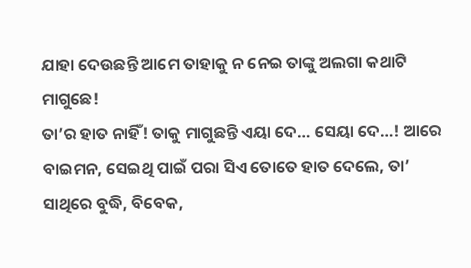ଯାହା ଦେଉଛନ୍ତି ଆମେ ତାହାକୁ ନ ନେଇ ତାଙ୍କୁ ଅଲଗା କଥାଟି ମାଗୁଛେ!
ତା’ର ହାତ ନାହିଁ! ତାକୁ ମାଗୁଛନ୍ତି ଏୟା ଦେ… ସେୟା ଦେ…! ଆରେ ବାଇମନ, ସେଇଥି ପାଇଁ ପରା ସିଏ ତୋତେ ହାତ ଦେଲେ, ତା’ ସାଥିରେ ବୁଦ୍ଧି, ବିବେକ,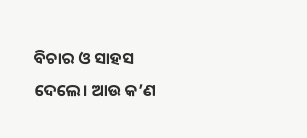ବିଚାର ଓ ସାହସ ଦେଲେ। ଆଉ କ’ଣ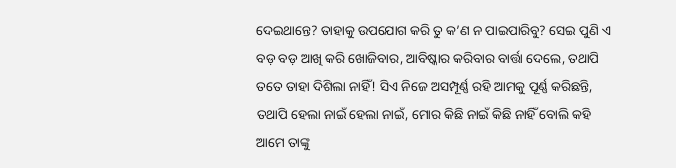ଦେଇଥାନ୍ତେ? ତାହାକୁ ଉପଯୋଗ କରି ତୁ କ’ଣ ନ ପାଇପାରିବୁ? ସେଇ ପୁଣି ଏ ବଡ଼ ବଡ଼ ଆଖି କରି ଖୋଜିବାର, ଆବିଷ୍କାର କରିବାର ବାର୍ତ୍ତା ଦେଲେ, ତଥାପି ତତେ ତାହା ଦିଶିଲା ନାହିଁ! ସିଏ ନିଜେ ଅସମ୍ପୂର୍ଣ୍ଣ ରହି ଆମକୁ ପୂର୍ଣ୍ଣ କରିଛନ୍ତି, ତଥାପି ହେଲା ନାଇଁ ହେଲା ନାଇଁ, ମୋର କିଛି ନାଇଁ କିଛି ନାହିଁ ବୋଲି କହି ଆମେ ତାଙ୍କୁ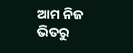ଆମ ନିଜ ଭିତରୁ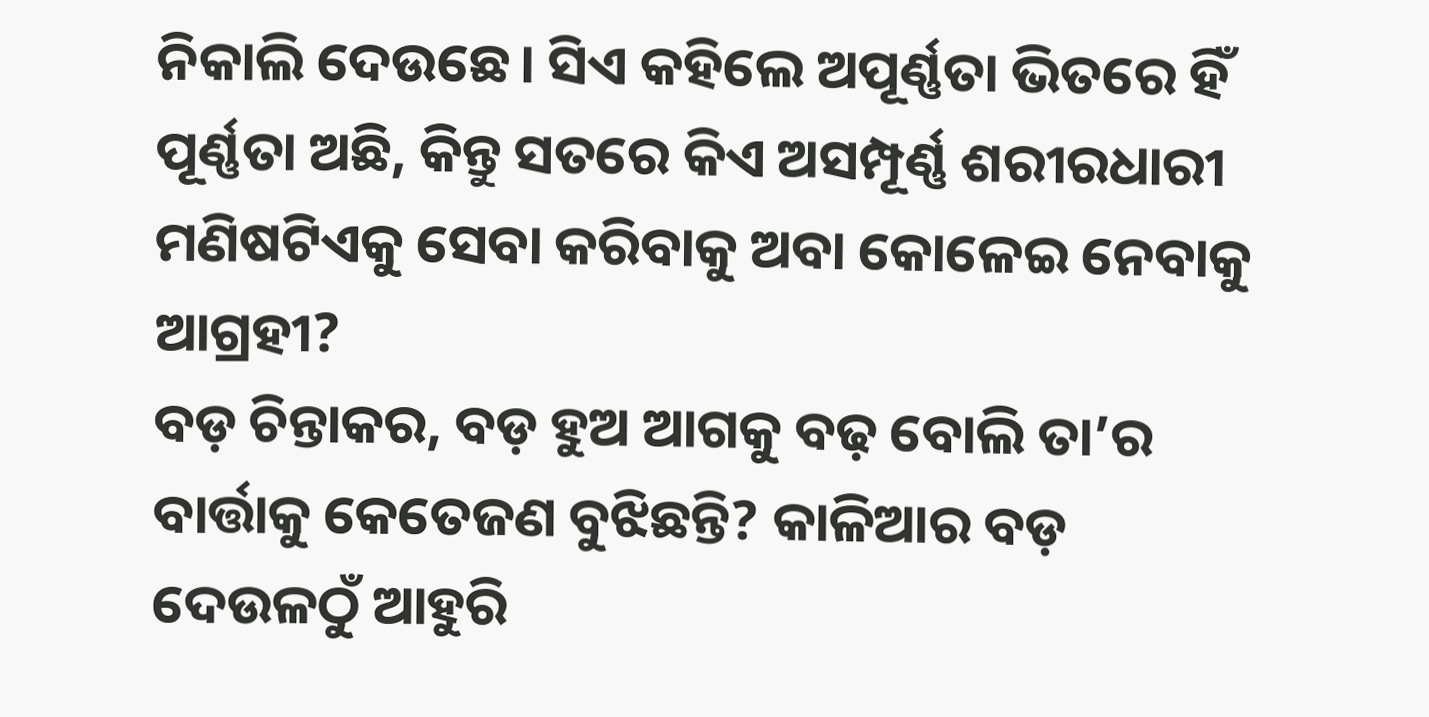ନିକାଲି ଦେଉଛେ। ସିଏ କହିଲେ ଅପୂର୍ଣ୍ଣତା ଭିତରେ ହିଁ ପୂର୍ଣ୍ଣତା ଅଛି, କିନ୍ତୁ ସତରେ କିଏ ଅସମ୍ପୂର୍ଣ୍ଣ ଶରୀରଧାରୀ ମଣିଷଟିଏକୁ ସେବା କରିବାକୁ ଅବା କୋଳେଇ ନେବାକୁ ଆଗ୍ରହୀ?
ବଡ଼ ଚିନ୍ତାକର, ବଡ଼ ହୁଅ ଆଗକୁ ବଢ଼ ବୋଲି ତା’ର ବାର୍ତ୍ତାକୁ କେତେଜଣ ବୁଝିଛନ୍ତି? କାଳିଆର ବଡ଼ ଦେଉଳଠୁଁ ଆହୁରି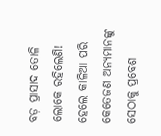ବଡ଼ ପ୍ରାସାଦ ତୋଳି ଲୋକେ ରହିଲେଣି! ହେଲେ କାଳିଆ ପରି କେତେଜଣ ଅନ୍ୟମାନଙ୍କୁ ସେଠାକୁ ପ୍ରବେଶ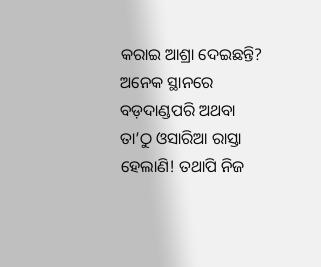କରାଇ ଆଶ୍ରା ଦେଇଛନ୍ତି? ଅନେକ ସ୍ଥାନରେ ବଡ଼ଦାଣ୍ଡପରି ଅଥବା ତା’ଠୁ ଓସାରିଆ ରାସ୍ତା ହେଲାଣି! ତଥାପି ନିଜ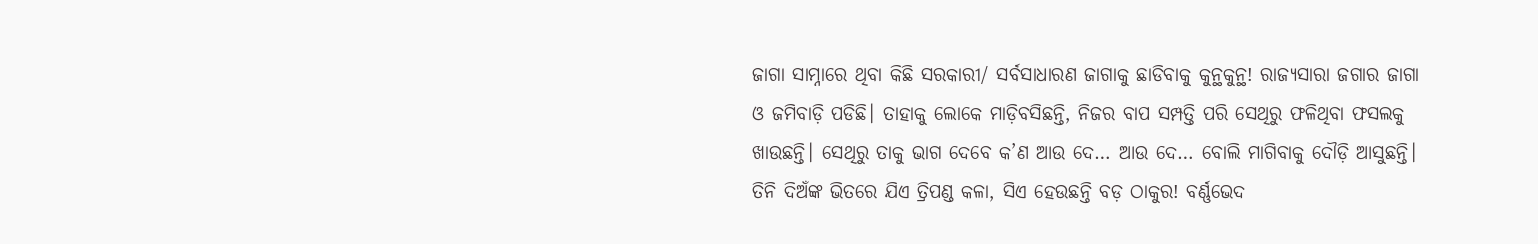ଜାଗା ସାମ୍ନାରେ ଥିବା କିଛି ସରକାରୀ/ ସର୍ବସାଧାରଣ ଜାଗାକୁ ଛାଡିବାକୁ କୁନ୍ଥକୁନ୍ଥ! ରାଜ୍ୟସାରା ଜଗାର ଜାଗା ଓ ଜମିବାଡ଼ି ପଡିଛି। ତାହାକୁ ଲୋକେ ମାଡ଼ିବସିଛନ୍ତି, ନିଜର ବାପ ସମ୍ପତ୍ତି ପରି ସେଥିରୁ ଫଳିଥିବା ଫସଲକୁ ଖାଉଛନ୍ତି। ସେଥିରୁ ତାକୁ ଭାଗ ଦେବେ କ’ଣ ଆଉ ଦେ… ଆଉ ଦେ… ବୋଲି ମାଗିବାକୁ ଦୌଡ଼ି ଆସୁଛନ୍ତି।
ତିନି ଦିଅଁଙ୍କ ଭିତରେ ଯିଏ ତ୍ରିପଣ୍ଡ କଳା, ସିଏ ହେଉଛନ୍ତି ବଡ଼ ଠାକୁର! ବର୍ଣ୍ଣଭେଦ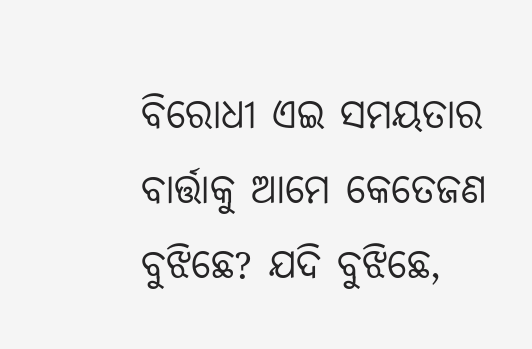ବିରୋଧୀ ଏଇ ସମୟତାର ବାର୍ତ୍ତାକୁ ଆମେ କେତେଜଣ ବୁଝିଛେ? ଯଦି ବୁଝିଛେ,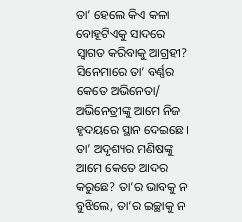ତା’ ହେଲେ କିଏ କଳା ବୋହୂଟିଏକୁ ସାଦରେ ସ୍ବାଗତ କରିବାକୁ ଆଗ୍ରହୀ? ସିନେମାରେ ତା’ ବର୍ଣ୍ଣର କେତେ ଅଭିନେତା/ ଅଭିନେତ୍ରୀଙ୍କୁ ଆମେ ନିଜ ହୃଦୟରେ ସ୍ଥାନ ଦେଇଛେ। ତା’ ଅଦୃଶ୍ୟର ମଣିଷଙ୍କୁ ଆମେ କେତେ ଆଦର କରୁଛେ? ତା’ର ଭାବକୁ ନ ବୁଝିଲେ, ତା’ର ଇଚ୍ଛାକୁ ନ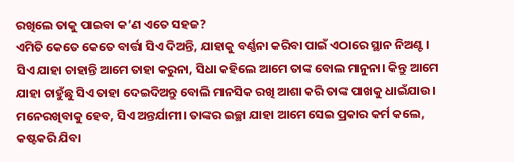ରଖିଲେ ତାକୁ ପାଇବା କ’ଣ ଏତେ ସହଜ?
ଏମିତି କେତେ କେତେ ବାର୍ତ୍ତା ସିଏ ଦିଅନ୍ତି, ଯାହାକୁ ବର୍ଣ୍ଣନା କରିବା ପାଇଁ ଏଠାରେ ସ୍ଥାନ ନିଅଣ୍ଟ। ସିଏ ଯାହା ଚାହାନ୍ତି ଆମେ ତାହା କରୁନା, ସିଧା କହିଲେ ଆମେ ତାଙ୍କ ବୋଲ ମାନୁନା। କିନ୍ତୁ ଆମେ ଯାହା ଚାହୁଁଛୁ ସିଏ ତାହା ଦେଇଦିଅନ୍ତୁ ବୋଲି ମାନସିକ ରଖି ଆଶା କରି ତାଙ୍କ ପାଖକୁ ଧାଇଁଯାଉ। ମନେରଖିବାକୁ ହେବ, ସିଏ ଅନ୍ତର୍ଯାମୀ। ତାଙ୍କର ଇଚ୍ଛା ଯାହା ଆମେ ସେଇ ପ୍ରକାର କର୍ମ କଲେ, କଷ୍ଟକରି ଯିବା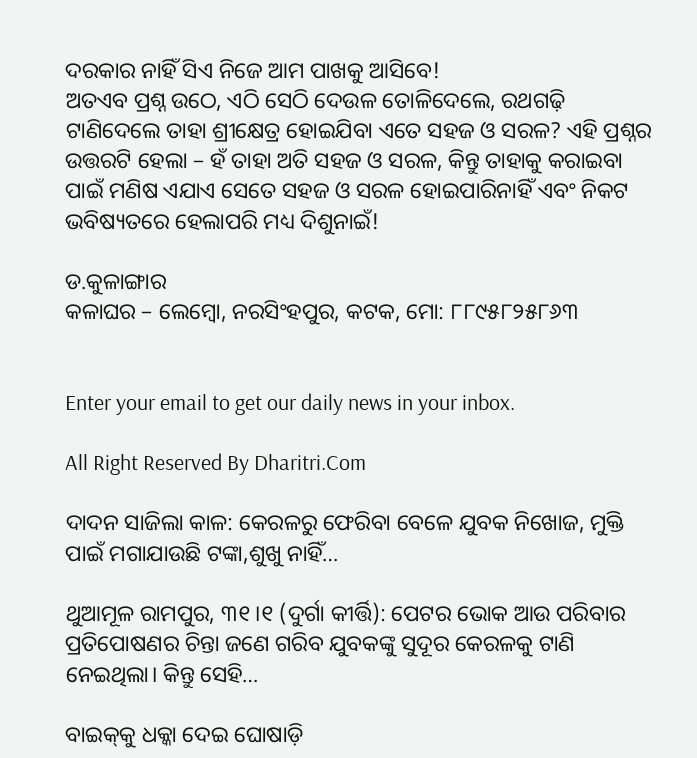ଦରକାର ନାହିଁ ସିଏ ନିଜେ ଆମ ପାଖକୁ ଆସିବେ!
ଅତଏବ ପ୍ରଶ୍ନ ଉଠେ, ଏଠି ସେଠି ଦେଉଳ ତୋଳିଦେଲେ, ରଥଗଢ଼ି ଟାଣିଦେଲେ ତାହା ଶ୍ରୀକ୍ଷେତ୍ର ହୋଇଯିବା ଏତେ ସହଜ ଓ ସରଳ? ଏହି ପ୍ରଶ୍ନର ଉତ୍ତରଟି ହେଲା – ହଁ ତାହା ଅତି ସହଜ ଓ ସରଳ, କିନ୍ତୁ ତାହାକୁ କରାଇବା ପାଇଁ ମଣିଷ ଏଯାଏ ସେତେ ସହଜ ଓ ସରଳ ହୋଇପାରିନାହିଁ ଏବଂ ନିକଟ ଭବିଷ୍ୟତରେ ହେଲାପରି ମଧ୍ୟ ଦିଶୁନାଇଁ!

ଡ.କୁଳାଙ୍ଗାର
କଳାଘର – ଲେମ୍ବୋ, ନରସିଂହପୁର, କଟକ, ମୋ: ୮୮୯୫୮୨୫୮୬୩


Enter your email to get our daily news in your inbox.

All Right Reserved By Dharitri.Com

ଦାଦନ ସାଜିଲା କାଳ: କେରଳରୁ ଫେରିବା ବେଳେ ଯୁବକ ନିଖୋଜ, ମୁକ୍ତି ପାଇଁ ମଗାଯାଉଛି ଟଙ୍କା,ଶୁଖୁ ନାହିଁ…

ଥୁଆମୂଳ ରାମପୁର, ୩୧।୧ (ଦୁର୍ଗା କୀର୍ତ୍ତି): ପେଟର ଭୋକ ଆଉ ପରିବାର ପ୍ରତିପୋଷଣର ଚିନ୍ତା ଜଣେ ଗରିବ ଯୁବକଙ୍କୁ ସୁଦୂର କେରଳକୁ ଟାଣି ନେଇଥିଲା। କିନ୍ତୁ ସେହି…

ବାଇକ୍‌କୁ ଧକ୍କା ଦେଇ ଘୋଷାଡ଼ି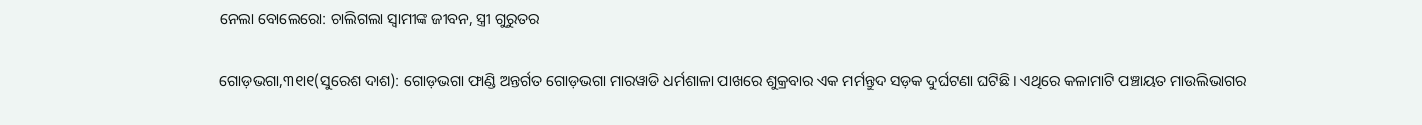ନେଲା ବୋଲେରୋ: ଚାଲିଗଲା ସ୍ବାମୀଙ୍କ ଜୀବନ, ସ୍ତ୍ରୀ ଗୁରୁତର

ଗୋଡ଼ଭଗା,୩୧ା୧(ସୁରେଶ ଦାଶ): ଗୋଡ଼ଭଗା ଫାଣ୍ଡି ଅନ୍ତର୍ଗତ ଗୋଡ଼ଭଗା ମାରୱାଡି ଧର୍ମଶାଳା ପାଖରେ ଶୁକ୍ରବାର ଏକ ମର୍ମନ୍ତୁଦ ସଡ଼କ ଦୁର୍ଘଟଣା ଘଟିଛି। ଏଥିରେ କଳାମାଟି ପଞ୍ଚାୟତ ମାଉଲିଭାଗର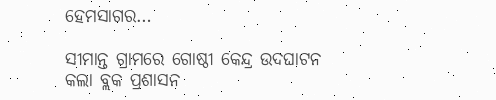ହେମସାଗର…

ସୀମାନ୍ତ ଗ୍ରାମରେ ଗୋଷ୍ଠୀ କେନ୍ଦ୍ର ଉଦଘାଟନ କଲା ବ୍ଲକ ପ୍ରଶାସନ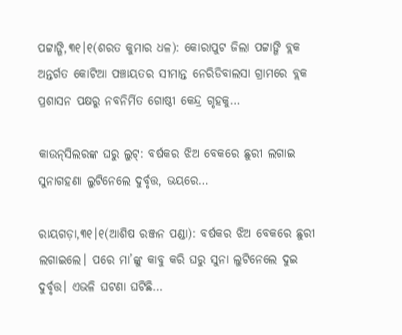ପଟ୍ଟାଙ୍ଗି,୩୧।୧(ଶରତ କୁମାର ଧଳ): କୋରାପୁଟ ଜିଲା ପଟ୍ଟାଙ୍ଗି ବ୍ଲକ ଅନ୍ତର୍ଗତ କୋଟିଆ ପଞ୍ଚାୟତର ସୀମାନ୍ତ ନେରିଡିବାଲସା ଗ୍ରାମରେ ବ୍ଲକ ପ୍ରଶାସନ ପକ୍ଷରୁ ନବନିର୍ମିତ ଗୋଷ୍ଠୀ କେନ୍ଦ୍ର ଗୃହକୁ…

କାଉନ୍‌ସିଲରଙ୍କ ଘରୁ ଲୁଟ୍‌: ବର୍ଷକର ଝିଅ ବେକରେ ଛୁରୀ ଲଗାଇ ସୁନାଗହଣା ଲୁଟିନେଲେ ଦୁର୍ବୃତ୍ତ, ଭୟରେ…

ରାୟଗଡ଼ା,୩୧।୧(ଆଶିଷ ରଞ୍ଜନ ପଣ୍ଡା): ବର୍ଷକର ଝିଅ ବେକରେ ଛୁରୀ ଲଗାଇଲେ। ପରେ ମା’ଙ୍କୁ କାବୁ କରି ଘରୁ ସୁନା ଲୁଟିନେଲେ ଦୁଇ ଦୁର୍ବୃତ୍ତ। ଏଭଳି ଘଟଣା ଘଟିଛି…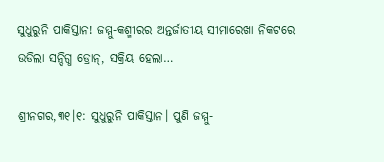ସୁଧୁରୁନି ପାକିସ୍ତାନ! ଜମ୍ମୁ-କଶ୍ମୀରର ଅନ୍ତର୍ଜାତୀୟ ସୀମାରେଖା ନିକଟରେ ଉଡିଲା ସନ୍ଦିଗ୍ଧ ଡ୍ରୋନ୍‌, ସକ୍ରିୟ ହେଲା…

ଶ୍ରୀନଗର,୩୧।୧: ସୁଧୁରୁନି ପାକିସ୍ତାନ। ପୁଣି ଜମ୍ମୁ-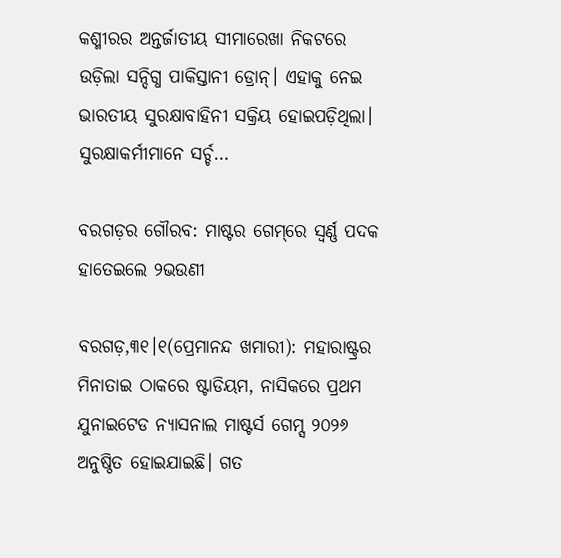କଶ୍ମୀରର ଅନ୍ତର୍ଜାତୀୟ ସୀମାରେଖା ନିକଟରେ ଉଡ଼ିଲା ସନ୍ଦିଗ୍ଧ ପାକିସ୍ତାନୀ ଡ୍ରୋନ୍‌। ଏହାକୁ ନେଇ ଭାରତୀୟ ସୁରକ୍ଷାବାହିନୀ ସକ୍ରିୟ ହୋଇପଡ଼ିଥିଲା। ସୁରକ୍ଷାକର୍ମୀମାନେ ସର୍ଚ୍ଚ…

ବରଗଡ଼ର ଗୌରବ: ମାଷ୍ଟର ଗେମ୍‌ରେ ସ୍ବର୍ଣ୍ଣ ପଦକ ହାତେଇଲେ ୨ଭଉଣୀ

ବରଗଡ଼,୩୧।୧(ପ୍ରେମାନନ୍ଦ ଖମାରୀ): ମହାରାଷ୍ଟ୍ରର ମିନାତାଇ ଠାକରେ ଷ୍ଟାଡିୟମ, ନାସିକରେ ପ୍ରଥମ ଯୁନାଇଟେଡ ନ୍ୟାସନାଲ ମାଷ୍ଟର୍ସ ଗେମ୍ସ ୨୦୨୬ ଅନୁଷ୍ଠିତ ହୋଇଯାଇଛି। ଗତ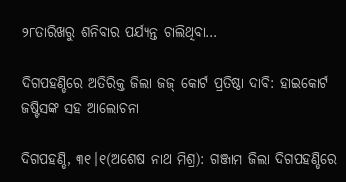୨୮ତାରିଖରୁ ଶନିବାର ପର୍ଯ୍ୟନ୍ତ ଚାଲିଥିବା…

ଦିଗପହଣ୍ଡିରେ ଅତିରିକ୍ତ ଜିଲା ଜଜ୍‌ କୋର୍ଟ ପ୍ରତିଷ୍ଠା ଦାବି: ହାଇକୋର୍ଟ ଜଷ୍ଟିସଙ୍କ ସହ ଆଲୋଚନା

ଦିଗପହଣ୍ଡି, ୩୧।୧(ଅଶେଷ ନାଥ ମିଶ୍ର): ଗଞ୍ଜାମ ଜିଲା ଦିଗପହଣ୍ଡିରେ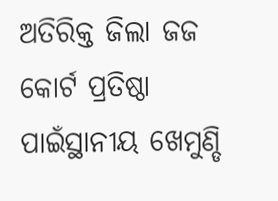ଅତିରିକ୍ତ ଜିଲା ଜଜ କୋର୍ଟ ପ୍ରତିଷ୍ଠା ପାଇଁସ୍ଥାନୀୟ ଖେମୁଣ୍ଡି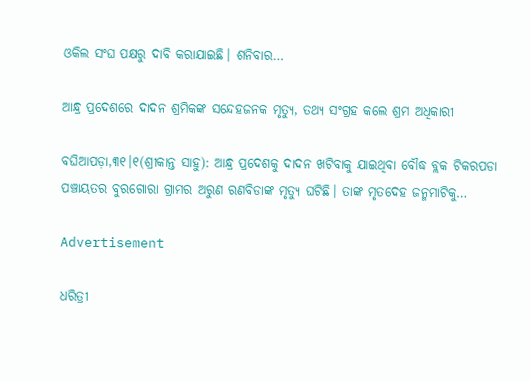ଓକିଲ ସଂଘ ପକ୍ଷରୁ ଦାବି କରାଯାଇଛି। ଶନିବାର…

ଆନ୍ଧ୍ର ପ୍ରଦେଶରେ ଦାଦନ ଶ୍ରମିକଙ୍କ ସନ୍ଦେହଜନକ ମୃତ୍ୟୁ, ତଥ୍ୟ ସଂଗ୍ରହ କଲେ ଶ୍ରମ ଅଧିକାରୀ

ବଘିଆପଡ଼ା,୩୧।୧(ଶ୍ରୀକାନ୍ତ ସାହୁ): ଆନ୍ଧ୍ର ପ୍ରଦେଶକୁ ଦାଦନ ଖଟିବାକୁ ଯାଇଥିବା ବୌଦ୍ଧ ବ୍ଲକ ଟିକରପଡା ପଞ୍ଚାୟତର ବୁରଗୋରା ଗ୍ରାମର ଅରୁଣ ରଣବିଡାଙ୍କ ମୃତ୍ୟୁ ଘଟିଛି। ତାଙ୍କ ମୃତଦେହ ଜନ୍ମମାଟିକୁ…

Advertisement

ଧରିତ୍ରୀ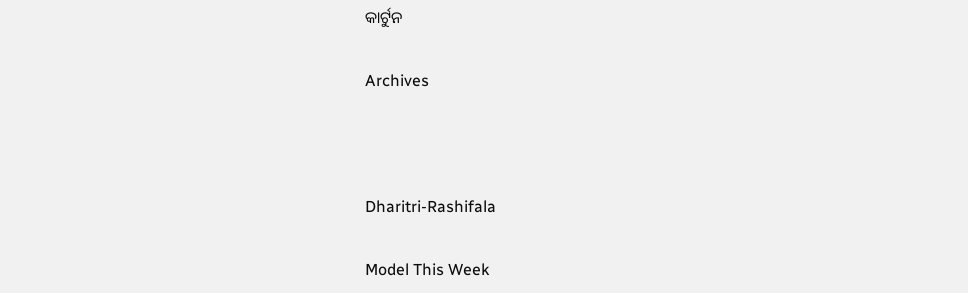କାର୍ଟୁନ

Archives



Dharitri-Rashifala

Model This Week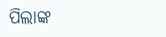ପିଲାଙ୍କ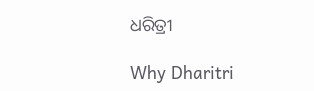ଧରିତ୍ରୀ

Why Dharitri